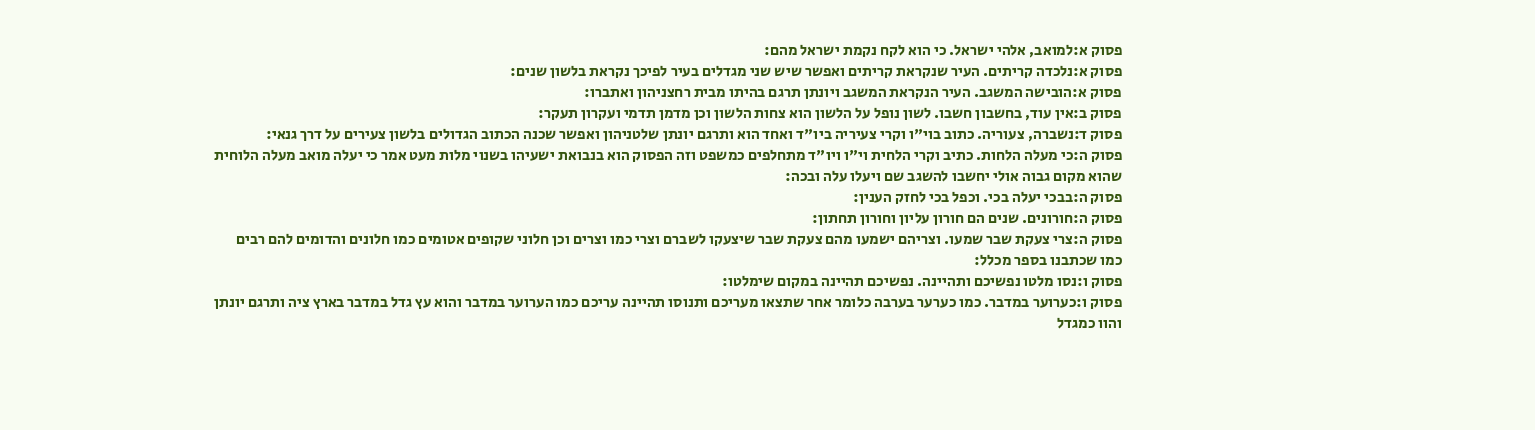פסוק א:למואב, אלהי ישראל. כי הוא לקח נקמת ישראל מהם:
פסוק א:נלכדה קריתים. העיר שנקראת קריתים ואפשר שיש שני מגדלים בעיר לפיכך נקראת בלשון שנים:
פסוק א:הובישה המשגב. העיר הנקראת המשגב ויונתן תרגם בהיתו מבית רחצניהון ואתברו:
פסוק ב:אין עוד, בחשבון חשבו. לשון נופל על הלשון הוא צחות הלשון וכן מדמן תדמי ועקרון תעקר:
פסוק ד:נשברה, צעוריה. כתוב בוי"ו וקרי צעיריה ביו"ד ואחד הוא ותרגם יונתן שלטניהון ואפשר שכנה הכתוב הגדולים בלשון צעירים על דרך גנאי:
פסוק ה:כי מעלה הלחות. כתיב וקרי הלחית וי"ו ויו"ד מתחלפים כמשפט וזה הפסוק הוא בנבואת ישעיהו בשנוי מלות מעט אמר כי יעלה מואב מעלה הלוחית שהוא מקום גבוה אולי יחשבו להשגב שם ויעלו עלה ובכה:
פסוק ה:בבכי יעלה בכי. וכפל בכי לחזק הענין:
פסוק ה:חורונים. שנים הם חורון עליון וחורון תחתון:
פסוק ה:צרי צעקת שבר שמעו. וצריהם ישמעו מהם צעקת שבר שיצעקו לשברם וצרי כמו וצרים וכן חלוני שקופים אטומים כמו חלונים והדומים להם רבים כמו שכתבנו בספר מכלל:
פסוק ו:נסו מלטו נפשיכם ותהיינה. נפשיכם תהיינה במקום שימלטו:
פסוק ו:כערוער במדבר. כמו כערער בערבה כלומר אחר שתצאו מעריכם ותנוסו תהיינה עריכם כמו הערוער במדבר והוא עץ גדל במדבר בארץ ציה ותרגם יונתן והוו כמגדל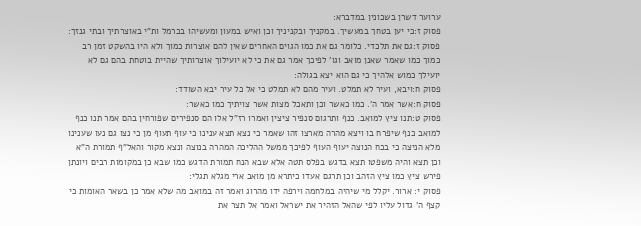ערוער דשרן בשכונין במדברא:
פסוק ז:כי יען בטחך במעשיך. במקניך ובקניניך וכן ואיש במעון ומעשיהו בכרמל ות"י באוצרתיך ובתי גנזך:
פסוק ז:גם את תלכדי. כלומר גם את כמו הגוים האחרים שאין להם אוצרות כמוך ולא היו בהשקט זמן רב כמוך כמו שאמר שאנן מואב וגו' לפיכך אמר גם את כי לא יועילוך אוצרותיך שהיית בוטחת בהם גם לא יועילך כמוש אלהיך כי גם הוא יצא בגולה:
פסוק ח:ויבא, ועיר לא תמלט. ועיר מהם לא תמלט כי אל כל עיר יבא השודד:
פסוק ח:אשר אמר ה'. כמו כאשר וכן ותאכל מצות אשר צויתיך כמו כאשר:
פסוק ט:תנו ציץ למואב. כנף ותרגום סנפיר ציצין ואמרו רז"ל אלו הם סנפירים שפורחין בהם אמר תנו כנף למואב כנף שיפרח בו ויצא מהרה מארצו זהו שאמר כי נצא תצא ענינו כי עוף תעוף מן כי נצו גם נעו שענינו מלא הניצה כי בכח הנוצה יעוף העוף לפיכך ממשל ההליכה המהרה בנוצה ונצא מקור והאל"ף תמורת ה"א וכן תצא והיה משפטו תצא בדגש בפלס תטה אלא שבא הנח תמורת הדגש כמו שבא כן במקומות רבים ויונתן פירש ציץ כמו ציץ הזהב וכן תרגם אעדו כיתרא מן מואב ארי מגלא תגלי:
פסוק י: ארור. יקלל מי שיהיה במלחמה וירפה ידו מהרוג ואמר זה במואב מה שלא אמר כן בשאר האומות כי קצף ה' גדול עליו לפי שהאל הזהיר את ישראל ואמר אל תצר את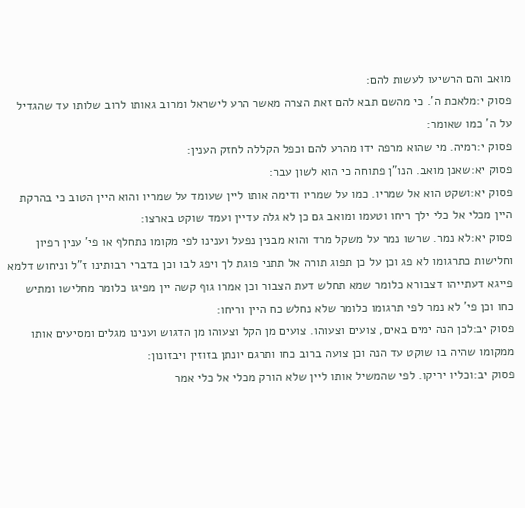מואב והם הרשיעו לעשות להם:
פסוק י:מלאכת ה'. כי מהשם תבא להם זאת הצרה מאשר הרע לישראל ומרוב גאותו לרוב שלותו עד שהגדיל על ה' כמו שאומר:
פסוק י:רמיה. מי שהוא מרפה ידו מהרע להם וכפל הקללה לחזק הענין:
פסוק יא:שאנן מואב. הנו"ן פתוחה כי הוא לשון עבר:
פסוק יא:ושקט הוא אל שמריו. כמו על שמריו ודימה אותו ליין שעומד על שמריו והוא היין הטוב כי בהרקת היין מכלי אל כלי ילך ריחו וטעמו ומואב גם כן לא גלה עדיין ועמד שוקט בארצו:
פסוק יא:לא נמר. שרשו נמר על משקל מרד והוא מבנין נפעל וענינו לפי מקומו נתחלף או פי' ענין רפיון וחלישות כתרגומו לא פג וכן על כן תפוג תורה אל תתני פוגת לך ויפג לבו וכן בדברי רבותינו ז"ל וניחוש דלמא פייגא דעתייהו דצבורא כלומר שמא תחלש דעת הצבור וכן אמרו גוף קשה יין מפיגו כלומר מחלישו ומתיש כחו וכן פי' לא נמר לפי תרגומו כלומר שלא נחלש כח היין וריחו:
פסוק יב:לכן הנה ימים באים, צועים וצעוהו. צועים מן הקל וצעוהו מן הדגוש וענינו מגלים ומסיעים אותו ממקומו שהיה בו שוקט עד הנה וכן צועה ברוב כחו ותרגם יונתן בזוזין ויבזונון:
פסוק יב:וכליו יריקו. לפי שהמשיל אותו ליין שלא הורק מכלי אל כלי אמר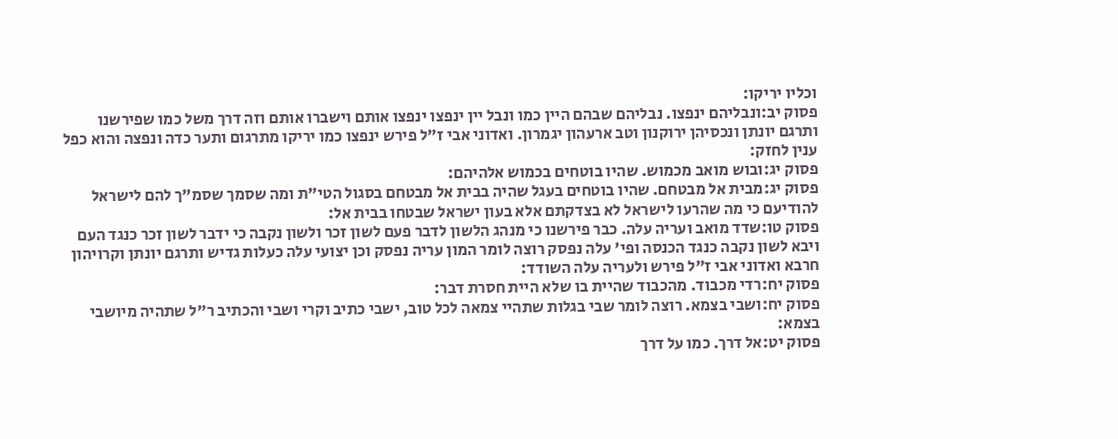וכליו יריקו:
פסוק יב:ונבליהם ינפצו. נבליהם שבהם היין כמו ונבל יין ינפצו ינפצו אותם וישברו אותם וזה דרך משל כמו שפירשנו ותרגם יונתן ונכסיהן ירוקנון וטב ארעהון יגמרון. ואדוני אבי ז"ל פירש ינפצו כמו יריקו מתרגום ותער כדה ונפצה והוא כפל ענין לחזק:
פסוק יג:ובוש מואב מכמוש. שהיו בוטחים בכמוש אלהיהם:
פסוק יג:מבית אל מבטחם. שהיו בוטחים בעגל שהיה בבית אל מבטחם בסגול הטי"ת ומה שסמך שסמ"ך להם לישראל להודיעם כי מה שהרעו לישראל לא בצדקתם אלא בעון ישראל שבטחו בבית אל:
פסוק טו:שדד מואב ועריה עלה. כבר פירשנו כי מנהג הלשון לדבר פעם לשון זכר ולשון נקבה כי ידבר לשון זכר כנגד העם ויבא לשון נקבה כנגד הכנסה ופי' עלה נפסק רוצה לומר המון עריה נפסק וכן יצועי עלה כעלות גדיש ותרגם יונתן וקרויהון חרבא ואדוני אבי ז"ל פירש ולעריה עלה השודד:
פסוק יח:רדי מכבוד. מהכבוד שהיית בו שלא היית חסרת דבר:
פסוק יח:ושבי בצמא. רוצה לומר שבי בגלות שתהיי צמאה לכל טוב, ישבי כתיב וקרי ושבי והכתיב ר"ל שתהיה מיושבי בצמא:
פסוק יט:אל דרך. כמו על דרך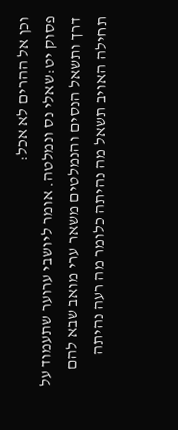וכן אל ההרים לא אכל:
פסוק יט:שאלי נס ונמלטה. אומר ליושבי ערוער שתעמוד על דרך ותשאל הנסים והנמלטים משאר ערי מואב שבא להם תחילה האויב תשאל מה נהיתה כלומר מה רעה נהיתה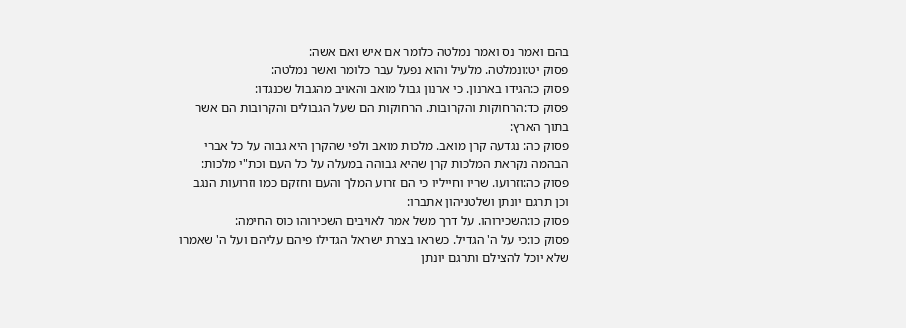בהם ואמר נס ואמר נמלטה כלומר אם איש ואם אשה:
פסוק יט:ונמלטה. מלעיל והוא נפעל עבר כלומר ואשר נמלטה:
פסוק כ:הגידו בארנון. כי ארנון גבול מואב והאויב מהגבול שכנגדו:
פסוק כד:הרחוקות והקרובות. הרחוקות הם שעל הגבולים והקרובות הם אשר בתוך הארץ:
פסוק כה: נגדעה קרן מואב. מלכות מואב ולפי שהקרן היא גבוה על כל אברי הבהמה נקראת המלכות קרן שהיא גבוהה במעלה על כל העם וכת"י מלכות:
פסוק כה:וזרועו. שריו וחייליו כי הם זרוע המלך והעם וחזקם כמו וזרועות הנגב וכן תרגם יונתן ושלטניהון אתברו:
פסוק כו:השכירוהו. על דרך משל אמר לאויבים השכירוהו כוס החימה:
פסוק כו:כי על ה' הגדיל. כשראו בצרת ישראל הגדילו פיהם עליהם ועל ה' שאמרו שלא יוכל להצילם ותרגם יונתן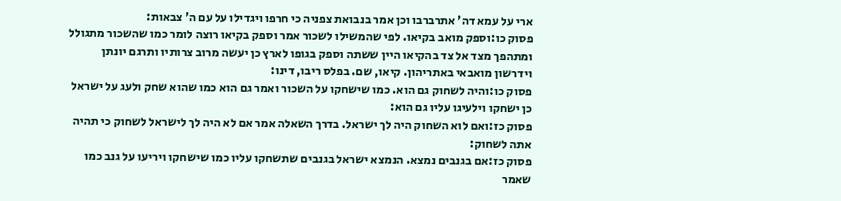ארי על עמא דה' אתרברבו וכן אמר בנבואת צפניה כי חרפו ויגדילו על עם ה' צבאות:
פסוק כו:וספק מואב בקיאו. לפי שהמשילו לשכור אמר וספק בקיאו רוצה לומר כמו שהשכור מתגולל ומתהפך מצד אל צד בהקיאו היין ששתה וספק בגופו לארץ כן יעשה מרוב צרותיו ותרגם יונתן וידרשון מואבאי באתריהון. קיאו, שם. בפלס ריבו, דינו:
פסוק כו:והיה לשחוק גם הוא. כמו שישחקו על השכור ואמר גם הוא כמו שהוא שחק ולעג על ישראל כן ישחקו וילעיגו עליו גם הוא:
פסוק כז:ואם לוא השחוק היה לך ישראל. בדרך השאלה אמר אם לא היה לך לישראל לשחוק כי תהיה אתה לשחוק:
פסוק כז:אם בגנבים נמצא. הנמצא ישראל בגנבים שתשחקו עליו כמו שישחקו ויריעו על גנב כמו שאמר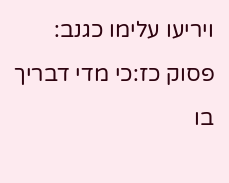ויריעו עלימו כגנב:
פסוק כז:כי מדי דבריך בו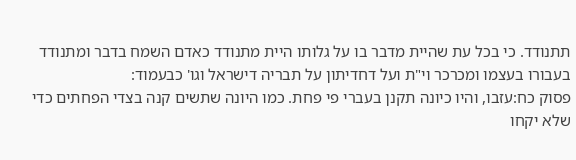תתנודד. כי בכל עת שהיית מדבר בו על גלותו היית מתנודד כאדם השמח בדבר ומתנודד בעבורו בעצמו ומכרכר וי"ת ועל דחדיתון על תבריה דישראל וגו' כבעמוד:
פסוק כח:עזבו, והיו כיונה תקנן בעברי פי פחת. כמו היונה שתשים קנה בצדי הפחתים כדי שלא יקחו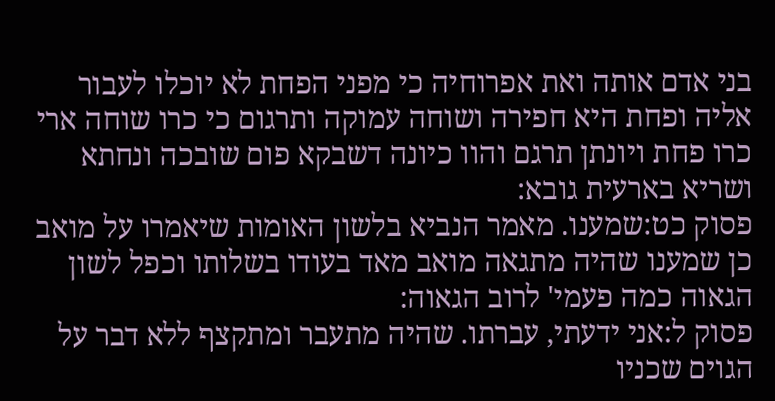בני אדם אותה ואת אפרוחיה כי מפני הפחת לא יוכלו לעבור אליה ופחת היא חפירה ושוחה עמוקה ותרגום כי כרו שוחה ארי כרו פחת ויונתן תרגם והוו כיונה דשבקא פום שובכה ונחתא ושריא בארעית גובא:
פסוק כט:שמענו. מאמר הנביא בלשון האומות שיאמרו על מואב כן שמענו שהיה מתגאה מואב מאד בעודו בשלותו וכפל לשון הגאוה כמה פעמי' לרוב הגאוה:
פסוק ל:אני ידעתי, עברתו. שהיה מתעבר ומתקצף ללא דבר על הגוים שכניו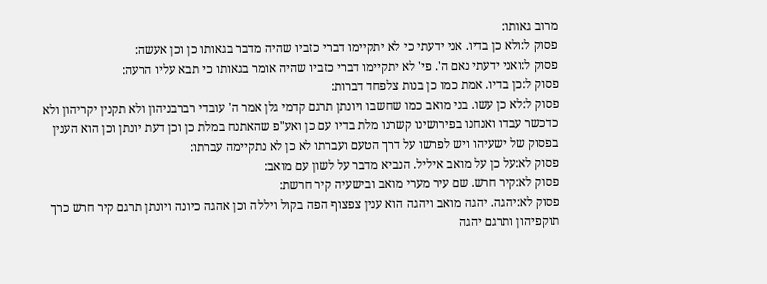מרוב גאותו:
פסוק ל:ולא כן בדיו. אני ידעתי כי לא יתקיימו דברי כזביו שהיה מדבר בגאותו כן וכן אעשה:
פסוק ל:ואני ידעתי נאם ה'. פי' לא יתקיימו דברי כזביו שהיה אומר בגאותו כי תבא עליו הרעה:
פסוק ל:כן בדיו. אמת כמו כן בנות צלפחד דברות:
פסוק ל:לא כן עשו. בני מואב כמו שחשבו ויונתן תרגם קדמי גלן אמר ה' עובדי רברבניהון ולא תקנין יקריהון ולא כדכשר עבדו ואנחנו בפירושינו קשרנו מלת בדיו עם כן ואע"פ שהאתנח במלת כן וכן דעת יונתן וכן הוא הענין בפסוק של ישעיהו ויש לפרשו על דרך הטעם ועברתו לא כן לא נתקיימה עברתו:
פסוק לא:על כן על מואב איליל. הנביא מדבר על לשון עם מואב:
פסוק לא:קיר חרש. שם עיר מערי מואב ובישעיה קיר חרשת:
פסוק לא:יהגה. יהגה מואב ויהגה הוא ענין צפצוף הפה בקול ויללה וכן אהגה כיונה ויונתן תרגם קיר חרש כרך תוקפיהון ותרגם יהגה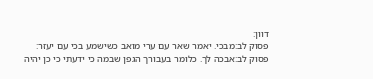דוון:
פסוק לב:מבכי. יאמר שאר עם ערי מואב כשישמע בכי עם יעזר:
פסוק לב:אבכה לך. כלומר בעבורך הגפן שבמה כי ידעתי כי כן יהיה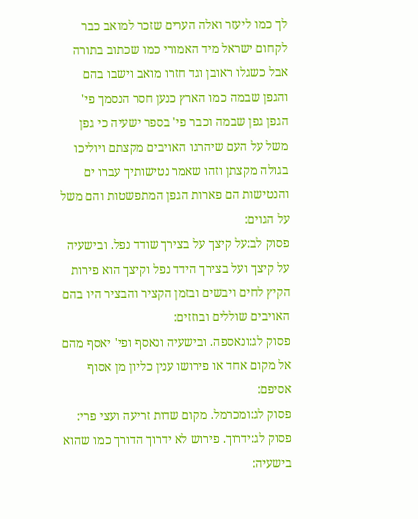לך כמו ליעזר ואלה הערים שזכר למואב כבר לקחום ישראל מיד האמורי כמו שכתוב בתורה אבל כשגלו ראובן וגד חזרו מואב וישבו בהם והגפן שבמה כמו הארץ כנען חסר הנסמך פי' הגפן גפן שבמה וכבר פי' בספר ישעיה כי גפן משל על העם שיהרגו האויבים מקצתם ויוליכו בגולה מקצתן וזהו שאמר נטישותיך עברו ים והנטישות הם פארות הגפן המתפשטות והם משל על הגוים:
פסוק לב:על קיצך על בצירך שודד נפל. ובישעיה על קיצך ועל בצירך הידד נפל וקיצך הוא פירות הקיץ לחים ויבשים ובזמן הקציר והבציר היו בהם האויבים שוללים ובוזזים:
פסוק לג:ונאספה. ובישעיה ונאסף ופי' יאסף מהם אל מקום אחד או פירושו ענין כליון מן אסוף אסיפם:
פסוק לג:ומכרמל. מקום שדות זריעה ועצי פרי:
פסוק לג:ידרוך. פירוש לא ידרוך הדורך כמו שהוא בישעיה: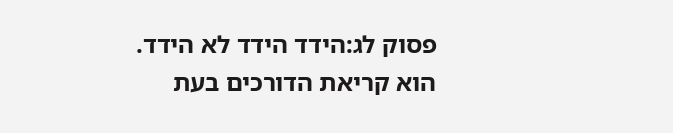פסוק לג:הידד הידד לא הידד. הוא קריאת הדורכים בעת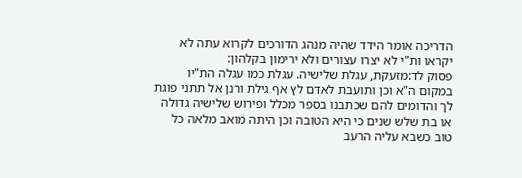הדריכה אומר הידד שהיה מנהג הדורכים לקרוא עתה לא יקראו ות"י לא יצרו עצורים ולא ירימון בקלהון:
פסוק לד:מזעקת, עגלת שלישיה. עגלת כמו עגלה הת"יו במקום ה"א וכן ותועבת לאדם לץ אף גילת ורנן אל תתני פוגת לך והדומים להם שכתבנו בספר מכלל ופירוש שלישיה גדולה או בת שלש שנים כי היא הטובה וכן היתה מואב מלאה כל טוב כשבא עליה הרעב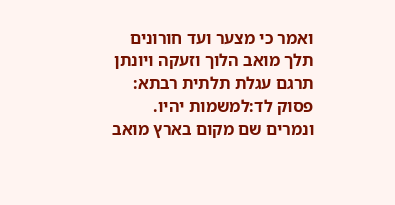ואמר כי מצער ועד חורונים תלך מואב הלוך וזעקה ויונתן תרגם עגלת תלתית רבתא:
פסוק לד:למשמות יהיו. ונמרים שם מקום בארץ מואב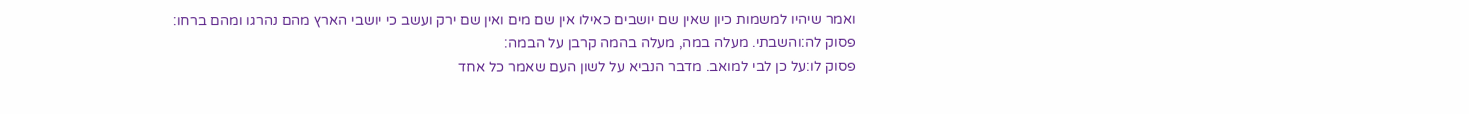ואמר שיהיו למשמות כיון שאין שם יושבים כאילו אין שם מים ואין שם ירק ועשב כי יושבי הארץ מהם נהרגו ומהם ברחו:
פסוק לה:והשבתי. מעלה במה, מעלה בהמה קרבן על הבמה:
פסוק לו:על כן לבי למואב. מדבר הנביא על לשון העם שאמר כל אחד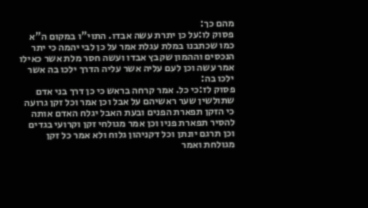מהם כך:
פסוק לו:על כן יתרת עשה אבדו. התוי"ו במקום ה"א כמו שכתבנו במלת עגלת אמר על כן לבי יהמה כי יתר הנכסים וההמון שקבץ אבדו ועשה חסר מלת אשר כאילו אמר עשה וכן לעם עליה אשר עליה הדרך ילכו בה אשר ילכו בה:
פסוק לז:כי כל. אמר קרחה בראש כי כן דרך בני אדם שתולשין שער ראשיהם על אבל וכן אמר וכל זקן גרועה כי הזקן תפארת הפנים ובעת האבל יגלח האדם אותה להסיר תפארת פניו וכן אמר מגולחי זקן וקרועי בגדים וכן תרגם יונתן וכל דקניהון גלוח ולא אמר כל זקן מגולחת ואמר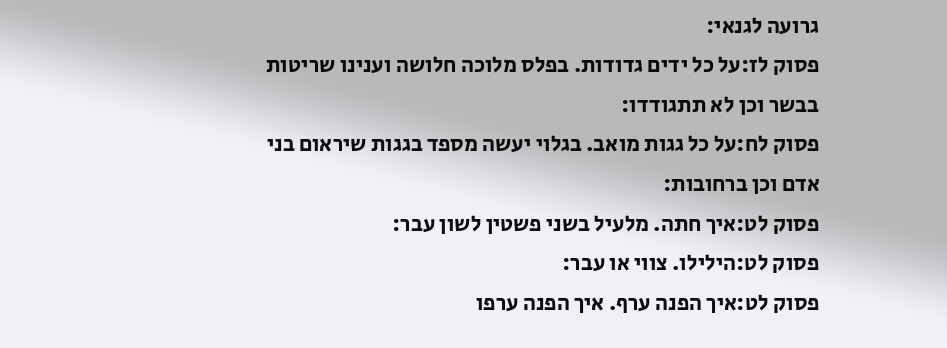גרועה לגנאי:
פסוק לז:על כל ידים גדודות. בפלס מלוכה חלושה וענינו שריטות בבשר וכן לא תתגודדו:
פסוק לח:על כל גגות מואב. בגלוי יעשה מספד בגגות שיראום בני אדם וכן ברחובות:
פסוק לט:איך חתה. מלעיל בשני פשטין לשון עבר:
פסוק לט:הילילו. צווי או עבר:
פסוק לט:איך הפנה ערף. איך הפנה ערפו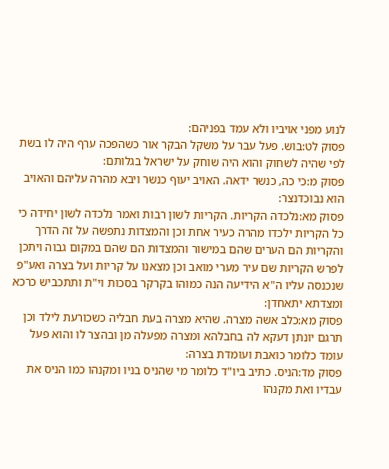לנוע מפני אויביו ולא עמד בפניהם:
פסוק לט:בוש. פעל עבר על משקל הבקר אור כשהפכה ערף היה לו בשת לפי שהיה לשחוק והוא היה שוחק על ישראל בגלותם:
פסוק מ:כי כה, כנשר ידאה. האויב יעוף כנשר ויבא מהרה עליהם והאויב הוא נבוכדנצר:
פסוק מא:נלכדה הקריות. הקריות לשון רבות ואמר נלכדה לשון יחידה כי כל הקריות ילכדו מהרה כעיר אחת וכן והמצדות נתפשה על זה הדרך והקריות הם הערים שהם במישור והמצדות הם שהם במקום גבוה ויתכן לפרש הקריות שם עיר מערי מואב וכן מצאנו על קריות ועל בצרה ואע"פ שנכנסה עליו ה"א הידיעה הנה כמוהו בקרקר בסכות וי"ת ותתכביש כרכא ומצדתא יתאחדן:
פסוק מא:כלב אשה מצרה. שהיא מצרה בעת חבליה כשכורעת לילד וכן תרגם יונתן דעקא לה בחבלהא ומצרה מפעלה מן ובהצר לו והוא פעל עומד כלומר כואבת ועומדת בצרה:
פסוק מד:הניס. כתיב ביו"ד כלומר מי שהניס בניו ומקנהו כמו הניס את עבדיו ואת מקנהו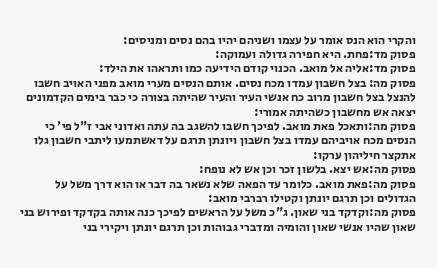והקרי הוא הנס אומר על עצמו ושניהם יהיו בהם נסים ומניסים:
פסוק מד:פחת. היא חפירה גדולה ועמוקה:
פסוק מד:אליה אל מואב. הכנוי קודם הידיעה כמו ותראהו את הילד:
פסוק מה: בצל חשבון עמדו מכח נסים. אותם הנסים מערי מואב מפני האויב חשבו להנצל בצל חשבון מרוב כח אנשי העיר והעיר שהיתה בצורה כי כבר בימים הקדמונים יצאה אש מחשבון כשהיתה אמורי:
פסוק מה:ותאכל פאת מואב. לפיכך חשבו להשגב בה עתה ואדוני אבי ז"ל פי' כי הנסים מכח אויביהם עמדו בצל חשבון ויונתן תרגם על דאשתמעו ליתבי חשבון גלו אתקצר חיליהון ערקו:
פסוק מה:אש יצא. בלשון זכר וכן אש לא נופח:
פסוק מה:פאת מואב. כלומר עד הפאה שלא נשאר בה דבר או הוא דרך משל על הגדולים וכן תרגם יונתן וקטילו רברבי מואב:
פסוק מה:וקדקד בני שאון. ג"כ משל על הראשים לפיכך כנה אותה בקדקד ופירוש בני שאון שהיו אנשי שאון והומיה ומדברי גבוהות וכן תרגם יונתן ויקירי בני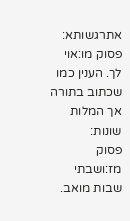אתרגשותא:
פסוק מו:אוי לך. הענין כמו שכתוב בתורה אך המלות שונות:
פסוק מז:ושבתי שבות מואב.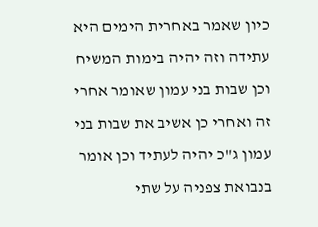כיון שאמר באחרית הימים היא עתידה וזה יהיה בימות המשיח וכן שבות בני עמון שאומר אחרי זה ואחרי כן אשיב את שבות בני עמון ג"כ יהיה לעתיד וכן אומר בנבואת צפניה על שתי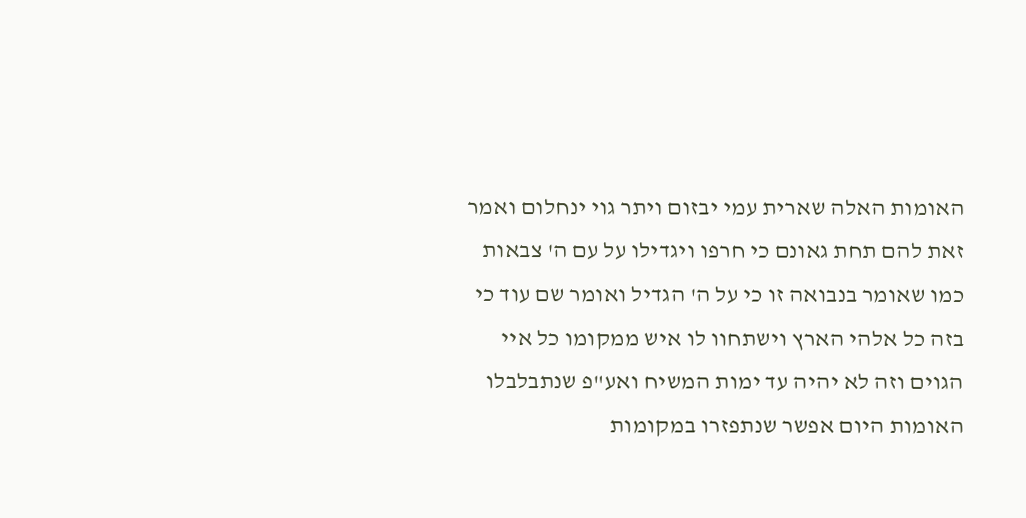האומות האלה שארית עמי יבזום ויתר גוי ינחלום ואמר זאת להם תחת גאונם כי חרפו ויגדילו על עם ה' צבאות כמו שאומר בנבואה זו כי על ה' הגדיל ואומר שם עוד כי בזה כל אלהי הארץ וישתחוו לו איש ממקומו כל איי הגוים וזה לא יהיה עד ימות המשיח ואע"פ שנתבלבלו האומות היום אפשר שנתפזרו במקומות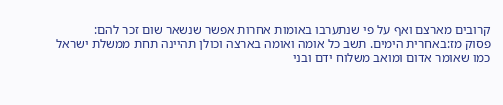קרובים מארצם ואף על פי שנתערבו באומות אחרות אפשר שנשאר שום זכר להם:
פסוק מז:באחרית הימים. תשב כל אומה ואומה בארצה וכולן תהיינה תחת ממשלת ישראל כמו שאומר אדום ומואב משלוח ידם ובני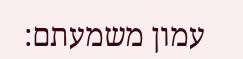עמון משמעתם: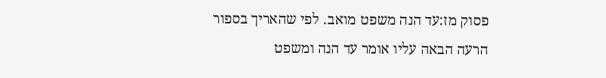פסוק מז:עד הנה משפט מואב. לפי שהאריך בספור הרעה הבאה עליו אומר עד הנה ומשפט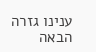ענינו גזרה הבאה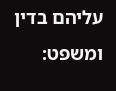עליהם בדין ומשפט: